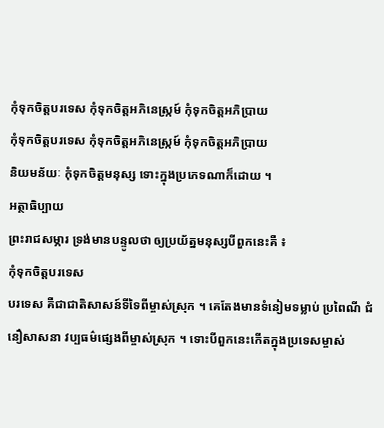កុំទុកចិត្តបរទេស កុំទុកចិត្តអភិនេស្ក្រម៍ កុំទុកចិត្តអភិប្រាយ
កុំទុកចិត្តបរទេស កុំទុកចិត្តអភិនេស្ក្រម៍ កុំទុកចិត្តអភិប្រាយ
និយមន័យៈ កុំទុកចិត្តមនុស្ស ទោះក្នុងប្រភេទណាក៏ដោយ ។
អត្ថាធិប្បាយ
ព្រះរាជសម្ភារ ទ្រង់មានបន្ទូលថា ឲ្យប្រយ័ត្នមនុស្សបីពួកនេះគឺ ៖
កុំទុកចិត្តបរទេស
បរទេស គឺជាជាតិសាសន៍ទីទៃពីម្ចាស់ស្រុក ។ គេតែងមានទំនៀមទម្លាប់ ប្រពៃណី ជំនឿសាសនា វប្បធម៌ផ្សេងពីម្ចាស់ស្រុក ។ ទោះបីពួកនេះកើតក្នុងប្រទេសម្ចាស់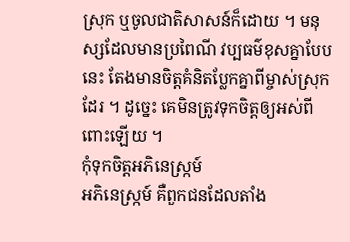ស្រុក ឬចូលជាតិសាសន៍ក៏ដោយ ។ មនុស្សដែលមានប្រពៃណី វប្បធម៌ខុសគ្នាបែបនេះ តែងមានចិត្តគំនិតប្លែកគ្នាពីម្ចាស់ស្រុកដែរ ។ ដូច្នេះ គេមិនត្រូវទុកចិត្តឲ្យអស់ពីពោះឡើយ ។
កុំទុកចិត្តអភិនេស្ក្រម៍
អភិនេស្ក្រម៍ គឺពួកជនដែលតាំង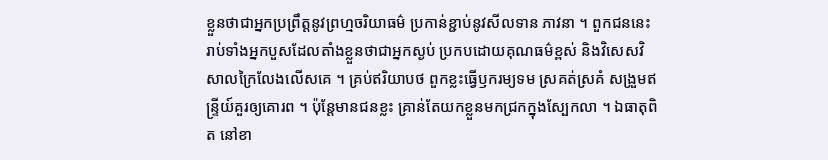ខ្លួនថាជាអ្នកប្រព្រឹត្តនូវព្រហ្មចរិយាធម៌ ប្រកាន់ខ្ជាប់នូវសីលទាន ភាវនា ។ ពួកជននេះ រាប់ទាំងអ្នកបួសដែលតាំងខ្លួនថាជាអ្នកស្ងប់ ប្រកបដោយគុណធម៌ខ្ពស់ និងវិសេសវិសាលក្រៃលែងលើសគេ ។ គ្រប់ឥរិយាបថ ពួកខ្លះធ្វើឫករម្យទម ស្រគត់ស្រគំ សង្រួមឥន្ទ្រីយ៍គួរឲ្យគោរព ។ ប៉ុន្តែមានជនខ្លះ គ្រាន់តែយកខ្លួនមកជ្រកក្នុងស្បែកលា ។ ឯធាតុពិត នៅខា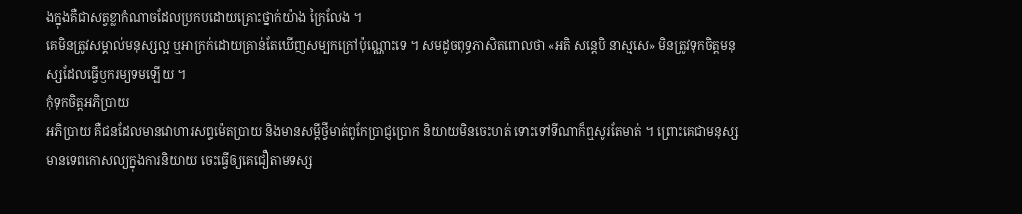ងក្នុងគឺជាសត្វខ្លាកំណាចដែលប្រកបដោយគ្រោះថ្នាក់យ៉ាង ក្រៃលែង ។
គេមិនត្រូវសម្គាល់មនុស្សល្អ ឬអាក្រក់ដោយគ្រាន់តែឃើញសម្បកក្រៅប៉ុណ្ណោះទេ ។ សមដូចពុទ្ធភាសិតពោលថា «អតិ សន្តេបិ នាស្មសេ» មិនត្រូវទុកចិត្តមនុស្សដែលធ្វើឫករម្យទមឡើយ ។
កុំទុកចិត្តអភិប្រាយ
អភិប្រាយ គឺជនដែលមានវោហារសព្ទម៉េតប្រាយ និងមានសម្ដីថ្វីមាត់ពូកែប្រាជ្ញប្រោក និយាយមិនចេះហត់ ទោះទៅទីណាក៏ឮសូរតែមាត់ ។ ព្រោះគេជាមនុស្សមានទេពកោសល្យក្នុងការនិយាយ ចេះធ្វើឲ្យគេជឿតាមទស្ស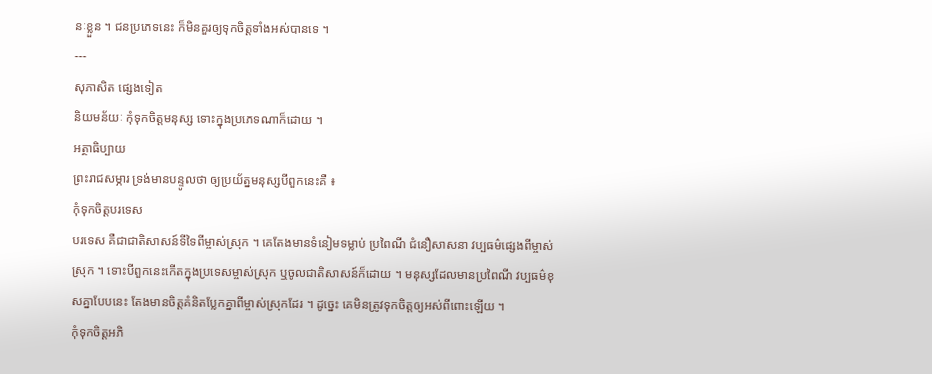នៈខ្លួន ។ ជនប្រភេទនេះ ក៏មិនគួរឲ្យទុកចិត្តទាំងអស់បានទេ ។
---
សុភាសិត ផ្សេងទៀត
និយមន័យៈ កុំទុកចិត្តមនុស្ស ទោះក្នុងប្រភេទណាក៏ដោយ ។
អត្ថាធិប្បាយ
ព្រះរាជសម្ភារ ទ្រង់មានបន្ទូលថា ឲ្យប្រយ័ត្នមនុស្សបីពួកនេះគឺ ៖
កុំទុកចិត្តបរទេស
បរទេស គឺជាជាតិសាសន៍ទីទៃពីម្ចាស់ស្រុក ។ គេតែងមានទំនៀមទម្លាប់ ប្រពៃណី ជំនឿសាសនា វប្បធម៌ផ្សេងពីម្ចាស់ស្រុក ។ ទោះបីពួកនេះកើតក្នុងប្រទេសម្ចាស់ស្រុក ឬចូលជាតិសាសន៍ក៏ដោយ ។ មនុស្សដែលមានប្រពៃណី វប្បធម៌ខុសគ្នាបែបនេះ តែងមានចិត្តគំនិតប្លែកគ្នាពីម្ចាស់ស្រុកដែរ ។ ដូច្នេះ គេមិនត្រូវទុកចិត្តឲ្យអស់ពីពោះឡើយ ។
កុំទុកចិត្តអភិ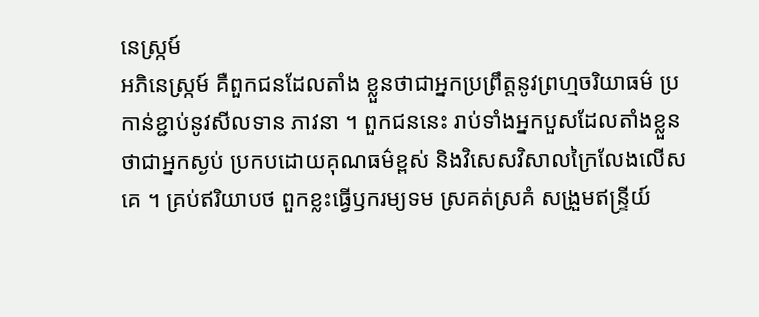នេស្ក្រម៍
អភិនេស្ក្រម៍ គឺពួកជនដែលតាំង ខ្លួនថាជាអ្នកប្រព្រឹត្តនូវព្រហ្មចរិយាធម៌ ប្រកាន់ខ្ជាប់នូវសីលទាន ភាវនា ។ ពួកជននេះ រាប់ទាំងអ្នកបួសដែលតាំងខ្លួនថាជាអ្នកស្ងប់ ប្រកបដោយគុណធម៌ខ្ពស់ និងវិសេសវិសាលក្រៃលែងលើសគេ ។ គ្រប់ឥរិយាបថ ពួកខ្លះធ្វើឫករម្យទម ស្រគត់ស្រគំ សង្រួមឥន្ទ្រីយ៍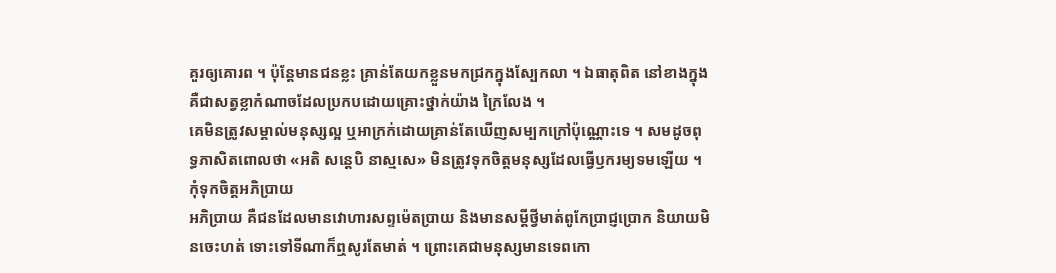គួរឲ្យគោរព ។ ប៉ុន្តែមានជនខ្លះ គ្រាន់តែយកខ្លួនមកជ្រកក្នុងស្បែកលា ។ ឯធាតុពិត នៅខាងក្នុងគឺជាសត្វខ្លាកំណាចដែលប្រកបដោយគ្រោះថ្នាក់យ៉ាង ក្រៃលែង ។
គេមិនត្រូវសម្គាល់មនុស្សល្អ ឬអាក្រក់ដោយគ្រាន់តែឃើញសម្បកក្រៅប៉ុណ្ណោះទេ ។ សមដូចពុទ្ធភាសិតពោលថា «អតិ សន្តេបិ នាស្មសេ» មិនត្រូវទុកចិត្តមនុស្សដែលធ្វើឫករម្យទមឡើយ ។
កុំទុកចិត្តអភិប្រាយ
អភិប្រាយ គឺជនដែលមានវោហារសព្ទម៉េតប្រាយ និងមានសម្ដីថ្វីមាត់ពូកែប្រាជ្ញប្រោក និយាយមិនចេះហត់ ទោះទៅទីណាក៏ឮសូរតែមាត់ ។ ព្រោះគេជាមនុស្សមានទេពកោ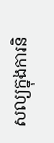សល្យក្នុងការនិ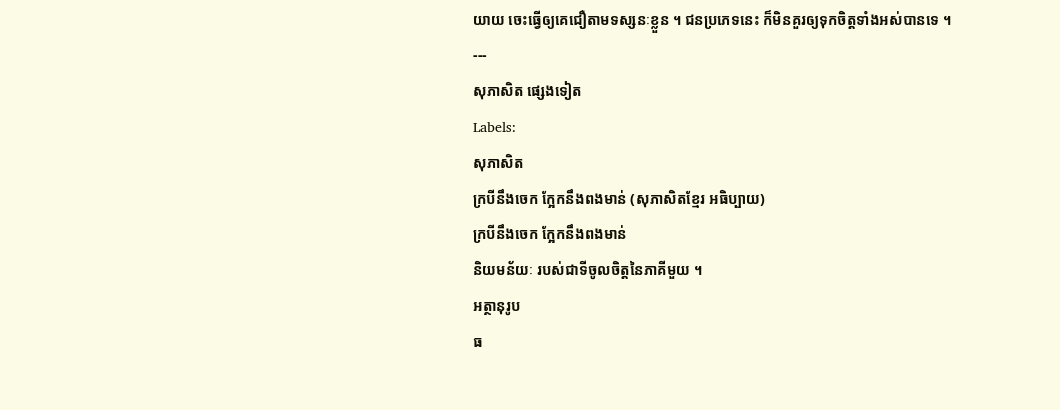យាយ ចេះធ្វើឲ្យគេជឿតាមទស្សនៈខ្លួន ។ ជនប្រភេទនេះ ក៏មិនគួរឲ្យទុកចិត្តទាំងអស់បានទេ ។
---
សុភាសិត ផ្សេងទៀត
Labels:
សុភាសិត
ក្របីនឹងចេក ក្អែកនឹងពងមាន់ (សុភាសិតខ្មែរ អធិប្បាយ)
ក្របីនឹងចេក ក្អែកនឹងពងមាន់
និយមន័យៈ របស់ជាទីចូលចិត្តនៃភាគីមួយ ។
អត្ថានុរូប
ធ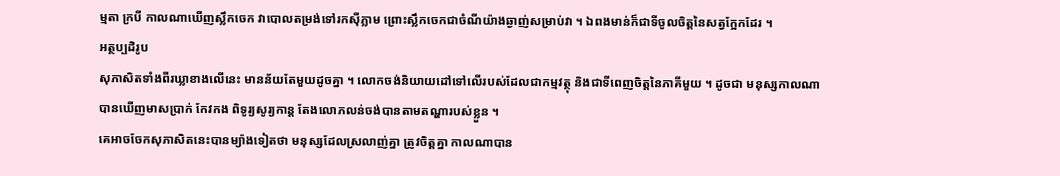ម្មតា ក្របី កាលណាឃើញស្លឹកចេក វាបោលតម្រង់ទៅរកស៊ីភ្លាម ព្រោះស្លឹកចេកជាចំណីយ៉ាងឆ្ងាញ់សម្រាប់វា ។ ឯពងមាន់ក៏ជាទីចូលចិត្តនៃសត្វក្អែកដែរ ។
អត្ថប្បដិរូប
សុភាសិតទាំងពីរឃ្លាខាងលើនេះ មានន័យតែមួយដូចគ្នា ។ លោកចង់និយាយដៅទៅលើរបស់ដែលជាកម្មវត្ថុ និងជាទីពេញចិត្តនៃភាគីមួយ ។ ដូចជា មនុស្សកាលណាបានឃើញមាសប្រាក់ កែវកង ពិទូរ្យសូរ្យកាន្ត តែងលោភលន់ចង់បានតាមតណ្ហារបស់ខ្លួន ។
គេអាចចែកសុភាសិតនេះបានម្យ៉ាងទៀតថា មនុស្សដែលស្រលាញ់គ្នា ត្រូវចិត្តគ្នា កាលណាបាន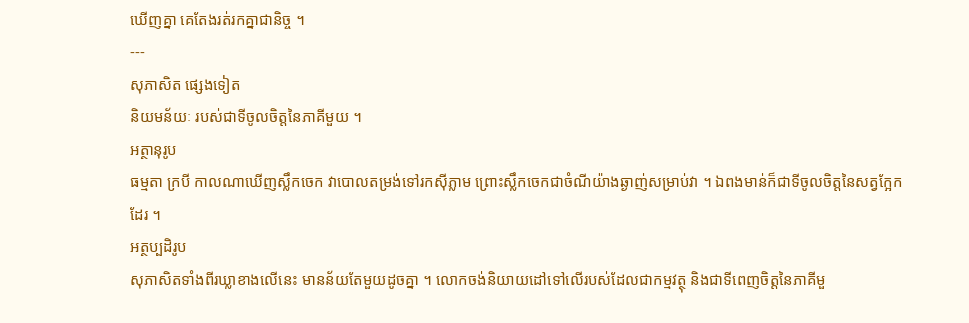ឃើញគ្នា គេតែងរត់រកគ្នាជានិច្ច ។
---
សុភាសិត ផ្សេងទៀត
និយមន័យៈ របស់ជាទីចូលចិត្តនៃភាគីមួយ ។
អត្ថានុរូប
ធម្មតា ក្របី កាលណាឃើញស្លឹកចេក វាបោលតម្រង់ទៅរកស៊ីភ្លាម ព្រោះស្លឹកចេកជាចំណីយ៉ាងឆ្ងាញ់សម្រាប់វា ។ ឯពងមាន់ក៏ជាទីចូលចិត្តនៃសត្វក្អែកដែរ ។
អត្ថប្បដិរូប
សុភាសិតទាំងពីរឃ្លាខាងលើនេះ មានន័យតែមួយដូចគ្នា ។ លោកចង់និយាយដៅទៅលើរបស់ដែលជាកម្មវត្ថុ និងជាទីពេញចិត្តនៃភាគីមួ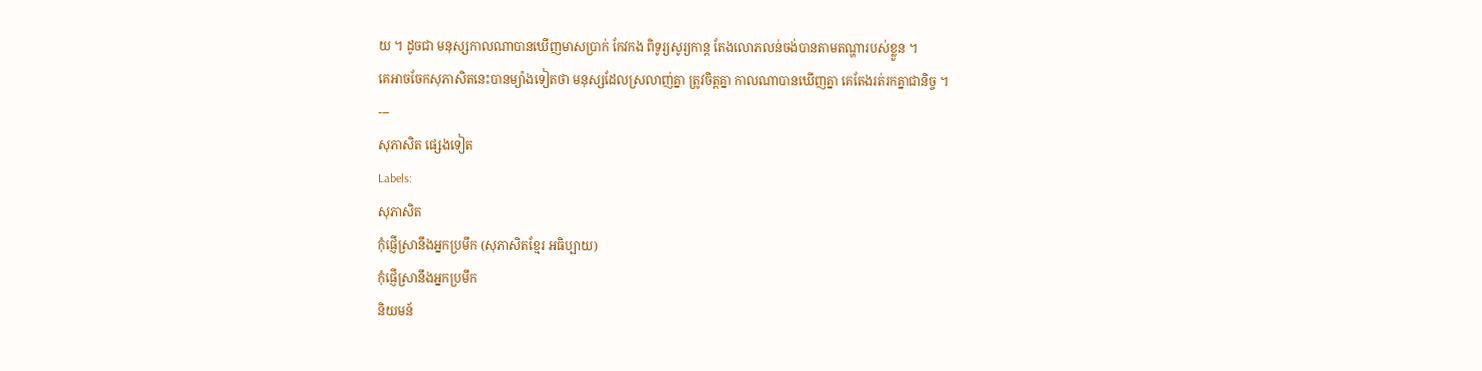យ ។ ដូចជា មនុស្សកាលណាបានឃើញមាសប្រាក់ កែវកង ពិទូរ្យសូរ្យកាន្ត តែងលោភលន់ចង់បានតាមតណ្ហារបស់ខ្លួន ។
គេអាចចែកសុភាសិតនេះបានម្យ៉ាងទៀតថា មនុស្សដែលស្រលាញ់គ្នា ត្រូវចិត្តគ្នា កាលណាបានឃើញគ្នា គេតែងរត់រកគ្នាជានិច្ច ។
---
សុភាសិត ផ្សេងទៀត
Labels:
សុភាសិត
កុំផ្ញើស្រានឹងអ្នកប្រមឹក (សុភាសិតខ្មែរ អធិប្បាយ)
កុំផ្ញើស្រានឹងអ្នកប្រមឹក
និយមន័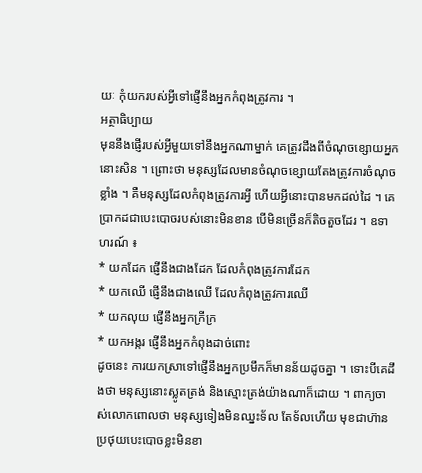យៈ កុំយករបស់អ្វីទៅផ្ញើនឹងអ្នកកំពុងត្រូវការ ។
អត្ថាធិប្បាយ
មុននឹងផ្ញើរបស់អ្វីមួយទៅនឹងអ្នកណាម្នាក់ គេត្រូវដឹងពីចំណុចខ្សោយអ្នកនោះសិន ។ ព្រោះថា មនុស្សដែលមានចំណុចខ្សោយតែងត្រូវការចំណុចខ្លាំង ។ គឺមនុស្សដែលកំពុងត្រូវការអ្វី ហើយអ្វីនោះបានមកដល់ដៃ ។ គេប្រាកដជាបេះបោចរបស់នោះមិនខាន បើមិនច្រើនក៏តិចតួចដែរ ។ ឧទាហរណ៍ ៖
* យកដែក ផ្ញើនឹងជាងដែក ដែលកំពុងត្រូវការដែក
* យកឈើ ផ្ញើនឹងជាងឈើ ដែលកំពុងត្រូវការឈើ
* យកលុយ ផ្ញើនឹងអ្នកក្រីក្រ
* យកអង្ករ ផ្ញើនឹងអ្នកកំពុងដាច់ពោះ
ដូចនេះ ការយកស្រាទៅផ្ញើនឹងអ្នកប្រមឹកក៏មានន័យដូចគ្នា ។ ទោះបីគេដឹងថា មនុស្សនោះស្លូតត្រង់ និងស្មោះត្រង់យ៉ាងណាក៏ដោយ ។ ពាក្យចាស់លោកពោលថា មនុស្សទៀងមិនឈ្នះទ័ល តែទ័លហើយ មុខជាហ៊ានប្រថុយបេះបោចខ្លះមិនខា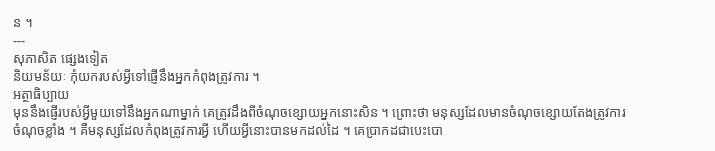ន ។
---
សុភាសិត ផ្សេងទៀត
និយមន័យៈ កុំយករបស់អ្វីទៅផ្ញើនឹងអ្នកកំពុងត្រូវការ ។
អត្ថាធិប្បាយ
មុននឹងផ្ញើរបស់អ្វីមួយទៅនឹងអ្នកណាម្នាក់ គេត្រូវដឹងពីចំណុចខ្សោយអ្នកនោះសិន ។ ព្រោះថា មនុស្សដែលមានចំណុចខ្សោយតែងត្រូវការចំណុចខ្លាំង ។ គឺមនុស្សដែលកំពុងត្រូវការអ្វី ហើយអ្វីនោះបានមកដល់ដៃ ។ គេប្រាកដជាបេះបោ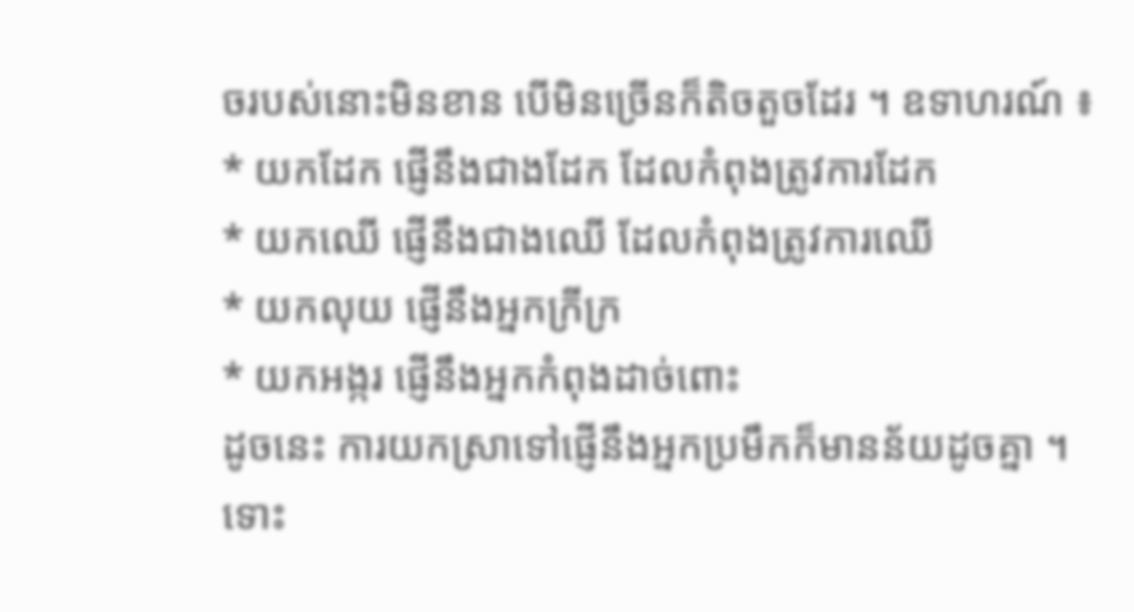ចរបស់នោះមិនខាន បើមិនច្រើនក៏តិចតួចដែរ ។ ឧទាហរណ៍ ៖
* យកដែក ផ្ញើនឹងជាងដែក ដែលកំពុងត្រូវការដែក
* យកឈើ ផ្ញើនឹងជាងឈើ ដែលកំពុងត្រូវការឈើ
* យកលុយ ផ្ញើនឹងអ្នកក្រីក្រ
* យកអង្ករ ផ្ញើនឹងអ្នកកំពុងដាច់ពោះ
ដូចនេះ ការយកស្រាទៅផ្ញើនឹងអ្នកប្រមឹកក៏មានន័យដូចគ្នា ។ ទោះ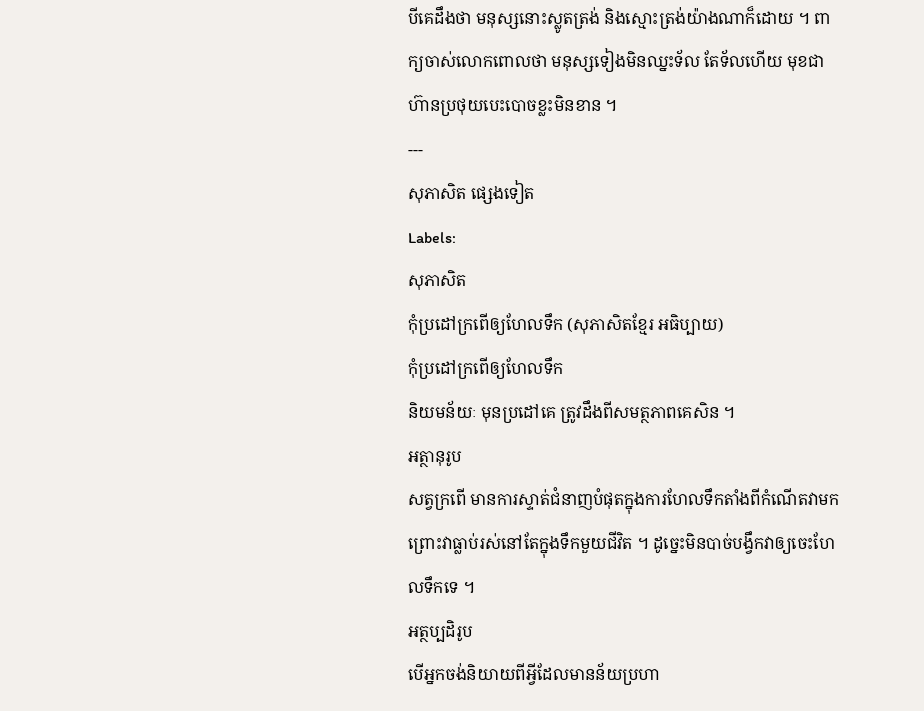បីគេដឹងថា មនុស្សនោះស្លូតត្រង់ និងស្មោះត្រង់យ៉ាងណាក៏ដោយ ។ ពាក្យចាស់លោកពោលថា មនុស្សទៀងមិនឈ្នះទ័ល តែទ័លហើយ មុខជាហ៊ានប្រថុយបេះបោចខ្លះមិនខាន ។
---
សុភាសិត ផ្សេងទៀត
Labels:
សុភាសិត
កុំប្រដៅក្រពើឲ្យហែលទឹក (សុភាសិតខ្មែរ អធិប្បាយ)
កុំប្រដៅក្រពើឲ្យហែលទឹក
និយមន័យៈ មុនប្រដៅគេ ត្រូវដឹងពីសមត្ថភាពគេសិន ។
អត្ថានុរូប
សត្វក្រពើ មានការស្ទាត់ជំនាញបំផុតក្នុងការហែលទឹកតាំងពីកំណើតវាមក ព្រោះវាធ្លាប់រស់នៅតែក្នុងទឹកមួយជីវិត ។ ដូច្នេះមិនបាច់បង្វឹកវាឲ្យចេះហែលទឹកទេ ។
អត្ថប្បដិរូប
បើអ្នកចង់និយាយពីអ្វីដែលមានន័យប្រហា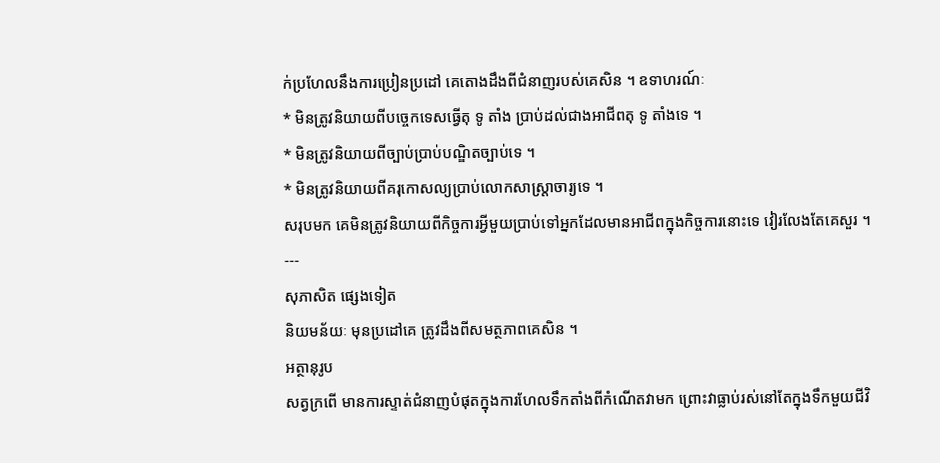ក់ប្រហែលនឹងការប្រៀនប្រដៅ គេតោងដឹងពីជំនាញរបស់គេសិន ។ ឧទាហរណ៍ៈ
* មិនត្រូវនិយាយពីបច្ចេកទេសធ្វើតុ ទូ តាំង ប្រាប់ដល់ជាងអាជីពតុ ទូ តាំងទេ ។
* មិនត្រូវនិយាយពីច្បាប់ប្រាប់បណ្ឌិតច្បាប់ទេ ។
* មិនត្រូវនិយាយពីគរុកោសល្យប្រាប់លោកសាស្ត្រាចារ្យទេ ។
សរុបមក គេមិនត្រូវនិយាយពីកិច្ចការអ្វីមួយប្រាប់ទៅអ្នកដែលមានអាជីពក្នុងកិច្ចការនោះទេ វៀរលែងតែគេសួរ ។
---
សុភាសិត ផ្សេងទៀត
និយមន័យៈ មុនប្រដៅគេ ត្រូវដឹងពីសមត្ថភាពគេសិន ។
អត្ថានុរូប
សត្វក្រពើ មានការស្ទាត់ជំនាញបំផុតក្នុងការហែលទឹកតាំងពីកំណើតវាមក ព្រោះវាធ្លាប់រស់នៅតែក្នុងទឹកមួយជីវិ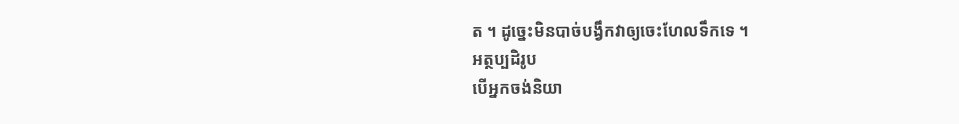ត ។ ដូច្នេះមិនបាច់បង្វឹកវាឲ្យចេះហែលទឹកទេ ។
អត្ថប្បដិរូប
បើអ្នកចង់និយា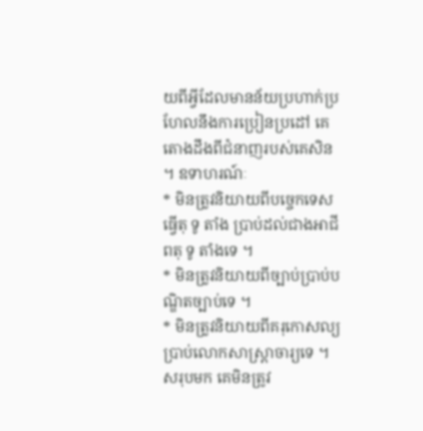យពីអ្វីដែលមានន័យប្រហាក់ប្រហែលនឹងការប្រៀនប្រដៅ គេតោងដឹងពីជំនាញរបស់គេសិន ។ ឧទាហរណ៍ៈ
* មិនត្រូវនិយាយពីបច្ចេកទេសធ្វើតុ ទូ តាំង ប្រាប់ដល់ជាងអាជីពតុ ទូ តាំងទេ ។
* មិនត្រូវនិយាយពីច្បាប់ប្រាប់បណ្ឌិតច្បាប់ទេ ។
* មិនត្រូវនិយាយពីគរុកោសល្យប្រាប់លោកសាស្ត្រាចារ្យទេ ។
សរុបមក គេមិនត្រូវ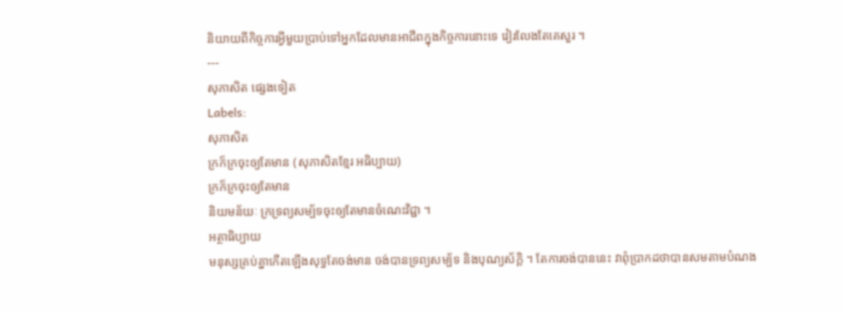និយាយពីកិច្ចការអ្វីមួយប្រាប់ទៅអ្នកដែលមានអាជីពក្នុងកិច្ចការនោះទេ វៀរលែងតែគេសួរ ។
---
សុភាសិត ផ្សេងទៀត
Labels:
សុភាសិត
ក្រក៏ក្រចុះឲ្យតែមាន (សុភាសិតខ្មែរ អធិប្បាយ)
ក្រក៏ក្រចុះឲ្យតែមាន
និយមន័យៈ ក្រទ្រព្យសម្ប័ទចុះឲ្យតែមានចំណេះវិជ្ជា ។
អត្ថាធិប្បាយ
មនុស្សគ្រប់គ្នាកើតឡើងសុទ្ធតែចង់មាន ចង់បានទ្រព្យសម្ប័ទ និងបុណ្យស័ក្តិ ។ តែការចង់បាននេះ វាពុំប្រាកដថាបានសមតាមបំណង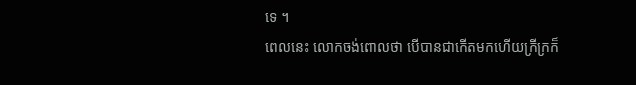ទេ ។
ពេលនេះ លោកចង់ពោលថា បើបានជាកើតមកហើយក្រីក្រក៏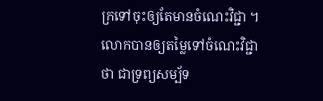ក្រទៅចុះឲ្យតែមានចំណេះវិជ្ជា ។ លោកបានឲ្យតម្លៃទៅចំណេះវិជ្ជាថា ជាទ្រព្យសម្ប័ទ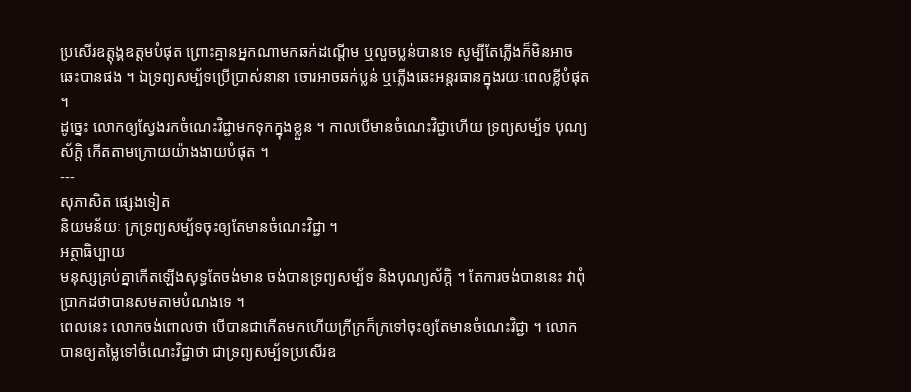ប្រសើរឧត្ដុង្គឧត្ដមបំផុត ព្រោះគ្មានអ្នកណាមកឆក់ដណ្ដើម ឬលួចប្លន់បានទេ សូម្បីតែភ្លើងក៏មិនអាចឆេះបានផង ។ ឯទ្រព្យសម្ប័ទប្រើប្រាស់នានា ចោរអាចឆក់ប្លន់ ឬភ្លើងឆេះអន្ដរធានក្នុងរយៈពេលខ្លីបំផុត ។
ដូច្នេះ លោកឲ្យស្វែងរកចំណេះវិជ្ជាមកទុកក្នុងខ្លួន ។ កាលបើមានចំណេះវិជ្ជាហើយ ទ្រព្យសម្ប័ទ បុណ្យស័ក្តិ កើតតាមក្រោយយ៉ាងងាយបំផុត ។
---
សុភាសិត ផ្សេងទៀត
និយមន័យៈ ក្រទ្រព្យសម្ប័ទចុះឲ្យតែមានចំណេះវិជ្ជា ។
អត្ថាធិប្បាយ
មនុស្សគ្រប់គ្នាកើតឡើងសុទ្ធតែចង់មាន ចង់បានទ្រព្យសម្ប័ទ និងបុណ្យស័ក្តិ ។ តែការចង់បាននេះ វាពុំប្រាកដថាបានសមតាមបំណងទេ ។
ពេលនេះ លោកចង់ពោលថា បើបានជាកើតមកហើយក្រីក្រក៏ក្រទៅចុះឲ្យតែមានចំណេះវិជ្ជា ។ លោកបានឲ្យតម្លៃទៅចំណេះវិជ្ជាថា ជាទ្រព្យសម្ប័ទប្រសើរឧ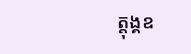ត្ដុង្គឧ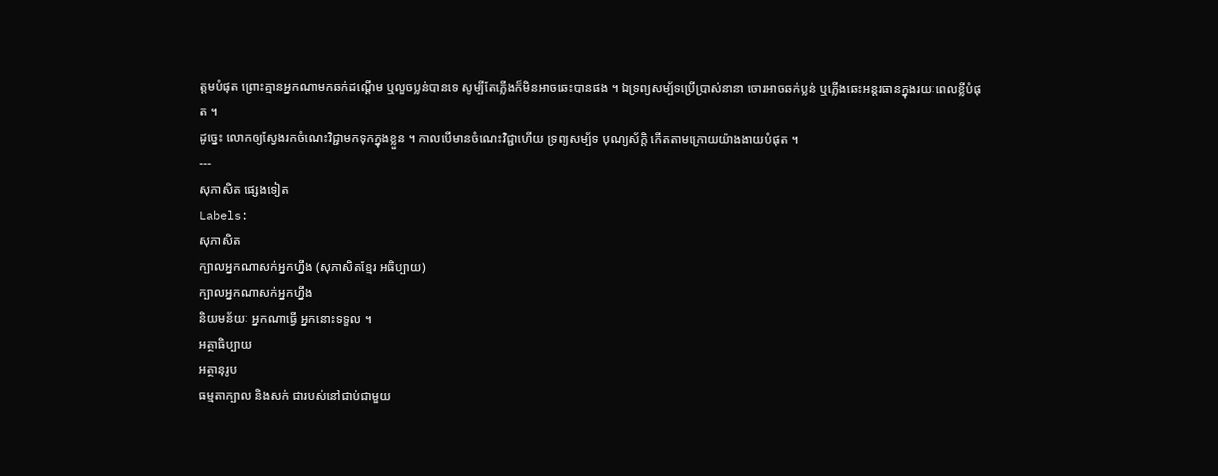ត្ដមបំផុត ព្រោះគ្មានអ្នកណាមកឆក់ដណ្ដើម ឬលួចប្លន់បានទេ សូម្បីតែភ្លើងក៏មិនអាចឆេះបានផង ។ ឯទ្រព្យសម្ប័ទប្រើប្រាស់នានា ចោរអាចឆក់ប្លន់ ឬភ្លើងឆេះអន្ដរធានក្នុងរយៈពេលខ្លីបំផុត ។
ដូច្នេះ លោកឲ្យស្វែងរកចំណេះវិជ្ជាមកទុកក្នុងខ្លួន ។ កាលបើមានចំណេះវិជ្ជាហើយ ទ្រព្យសម្ប័ទ បុណ្យស័ក្តិ កើតតាមក្រោយយ៉ាងងាយបំផុត ។
---
សុភាសិត ផ្សេងទៀត
Labels:
សុភាសិត
ក្បាលអ្នកណាសក់អ្នកហ្នឹង (សុភាសិតខ្មែរ អធិប្បាយ)
ក្បាលអ្នកណាសក់អ្នកហ្នឹង
និយមន័យៈ អ្នកណាធ្វើ អ្នកនោះទទួល ។
អត្ថាធិប្បាយ
អត្ថានុរូប
ធម្មតាក្បាល និងសក់ ជារបស់នៅជាប់ជាមួយ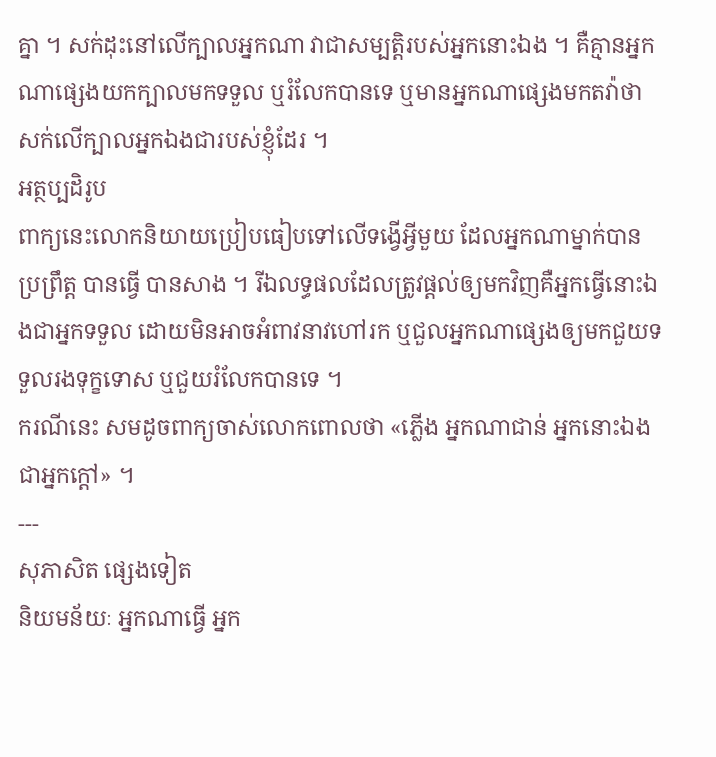គ្នា ។ សក់ដុះនៅលើក្បាលអ្នកណា វាជាសម្បត្តិរបស់អ្នកនោះឯង ។ គឺគ្មានអ្នកណាផ្សេងយកក្បាលមកទទួល ឬរំលែកបានទេ ឬមានអ្នកណាផ្សេងមកតវ៉ាថា សក់លើក្បាលអ្នកឯងជារបស់ខ្ញុំដែរ ។
អត្ថប្បដិរូប
ពាក្យនេះលោកនិយាយប្រៀបធៀបទៅលើទង្វើអ្វីមួយ ដែលអ្នកណាម្នាក់បានប្រព្រឹត្ត បានធ្វើ បានសាង ។ រីឯលទ្ធផលដែលត្រូវផ្ដល់ឲ្យមកវិញគឺអ្នកធ្វើនោះឯងជាអ្នកទទួល ដោយមិនអាចអំពាវនាវហៅរក ឬជួលអ្នកណាផ្សេងឲ្យមកជួយទទួលរងទុក្ខទោស ឬជួយរំលែកបានទេ ។
ករណីនេះ សមដូចពាក្យចាស់លោកពោលថា «ភ្លើង អ្នកណាជាន់ អ្នកនោះឯងជាអ្នកក្ដៅ» ។
---
សុភាសិត ផ្សេងទៀត
និយមន័យៈ អ្នកណាធ្វើ អ្នក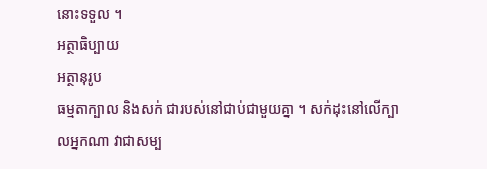នោះទទួល ។
អត្ថាធិប្បាយ
អត្ថានុរូប
ធម្មតាក្បាល និងសក់ ជារបស់នៅជាប់ជាមួយគ្នា ។ សក់ដុះនៅលើក្បាលអ្នកណា វាជាសម្ប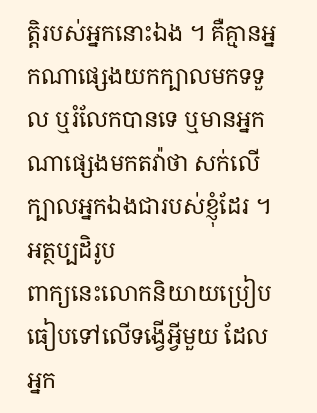ត្តិរបស់អ្នកនោះឯង ។ គឺគ្មានអ្នកណាផ្សេងយកក្បាលមកទទួល ឬរំលែកបានទេ ឬមានអ្នកណាផ្សេងមកតវ៉ាថា សក់លើក្បាលអ្នកឯងជារបស់ខ្ញុំដែរ ។
អត្ថប្បដិរូប
ពាក្យនេះលោកនិយាយប្រៀបធៀបទៅលើទង្វើអ្វីមួយ ដែលអ្នក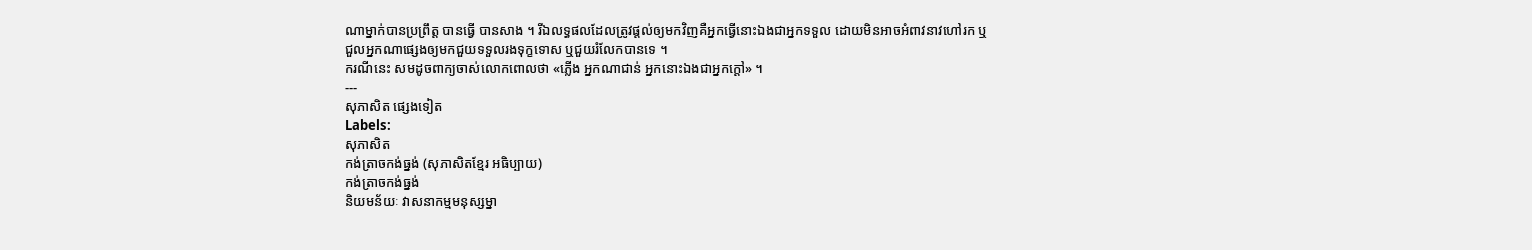ណាម្នាក់បានប្រព្រឹត្ត បានធ្វើ បានសាង ។ រីឯលទ្ធផលដែលត្រូវផ្ដល់ឲ្យមកវិញគឺអ្នកធ្វើនោះឯងជាអ្នកទទួល ដោយមិនអាចអំពាវនាវហៅរក ឬជួលអ្នកណាផ្សេងឲ្យមកជួយទទួលរងទុក្ខទោស ឬជួយរំលែកបានទេ ។
ករណីនេះ សមដូចពាក្យចាស់លោកពោលថា «ភ្លើង អ្នកណាជាន់ អ្នកនោះឯងជាអ្នកក្ដៅ» ។
---
សុភាសិត ផ្សេងទៀត
Labels:
សុភាសិត
កង់ត្រាចកង់ធ្នង់ (សុភាសិតខ្មែរ អធិប្បាយ)
កង់ត្រាចកង់ធ្នង់
និយមន័យៈ វាសនាកម្មមនុស្សម្នា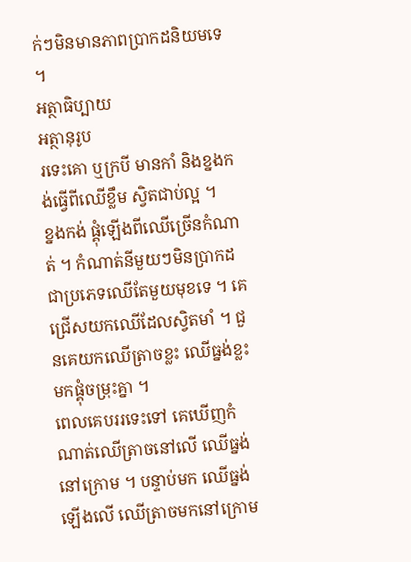ក់ៗមិនមានភាពប្រាកដនិយមទេ ។
អត្ថាធិប្បាយ
អត្ថានុរូប
រទេះគោ ឬក្របី មានកាំ និងខ្នងកង់ធ្វើពីឈើខ្លឹម ស្វិតជាប់ល្អ ។
ខ្នងកង់ ផ្គុំឡើងពីឈើច្រើនកំណាត់ ។ កំណាត់នីមួយៗមិនប្រាកដជាប្រភេទឈើតែមួយមុខទេ ។ គេជ្រើសយកឈើដែលស្វិតមាំ ។ ជួនគេយកឈើត្រាចខ្លះ ឈើធ្នង់ខ្លះ មកផ្គុំចម្រុះគ្នា ។
ពេលគេបររទេះទៅ គេឃើញកំណាត់ឈើត្រាចនៅលើ ឈើធ្នង់នៅក្រោម ។ បន្ទាប់មក ឈើធ្នង់ឡើងលើ ឈើត្រាចមកនៅក្រោម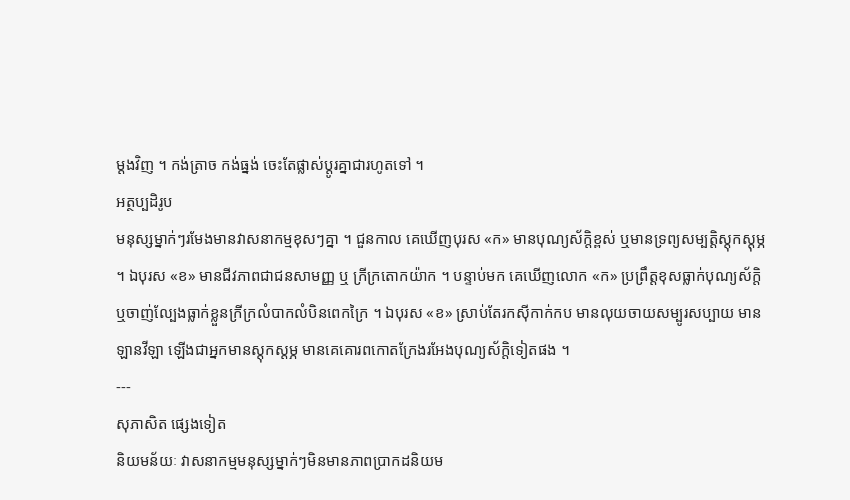ម្ដងវិញ ។ កង់ត្រាច កង់ធ្នង់ ចេះតែផ្លាស់ប្ដូរគ្នាជារហូតទៅ ។
អត្ថប្បដិរូប
មនុស្សម្នាក់ៗរមែងមានវាសនាកម្មខុសៗគ្នា ។ ជួនកាល គេឃើញបុរស «ក» មានបុណ្យស័ក្តិខ្ពស់ ឬមានទ្រព្យសម្បត្តិស្ដុកស្ដុម្ភ ។ ឯបុរស «ខ» មានជីវភាពជាជនសាមញ្ញ ឬ ក្រីក្រតោកយ៉ាក ។ បន្ទាប់មក គេឃើញលោក «ក» ប្រព្រឹត្តខុសធ្លាក់បុណ្យស័ក្តិ ឬចាញ់ល្បែងធ្លាក់ខ្លួនក្រីក្រលំបាកលំបិនពេកក្រៃ ។ ឯបុរស «ខ» ស្រាប់តែរកស៊ីកាក់កប មានលុយចាយសម្បូរសប្បាយ មានឡានវីឡា ឡើងជាអ្នកមានស្ដុកស្ដម្ភ មានគេគោរពកោតក្រែងរអែងបុណ្យស័ក្តិទៀតផង ។
---
សុភាសិត ផ្សេងទៀត
និយមន័យៈ វាសនាកម្មមនុស្សម្នាក់ៗមិនមានភាពប្រាកដនិយម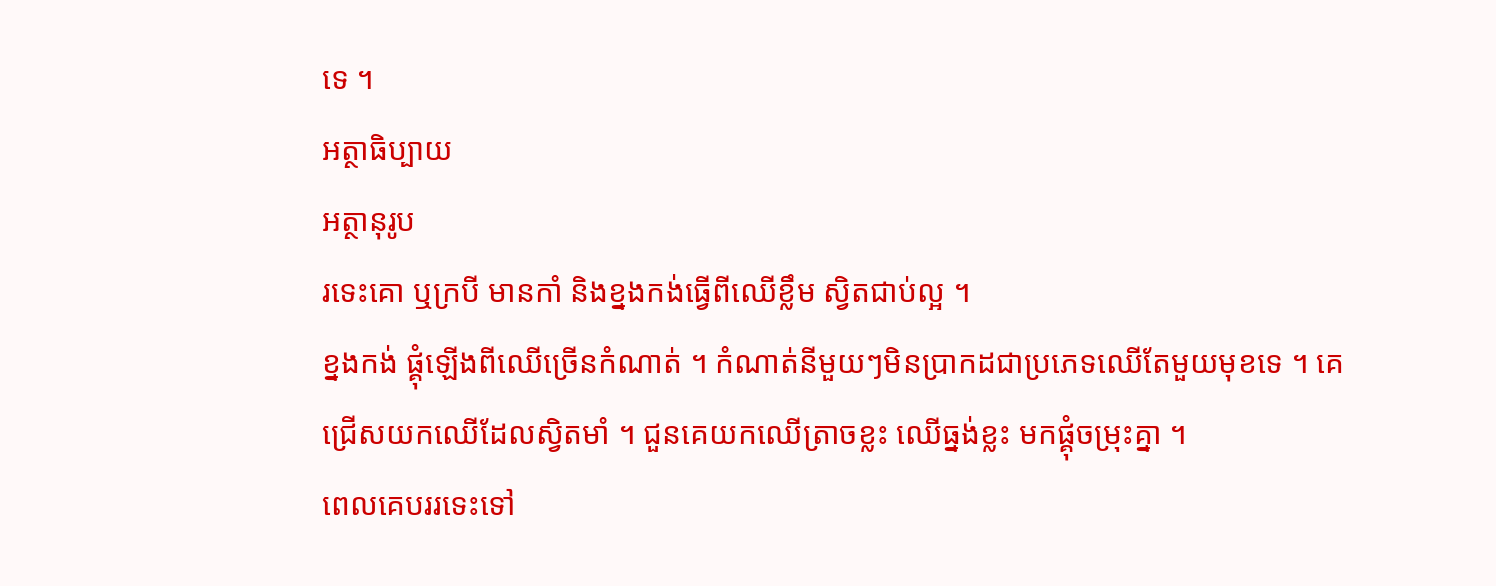ទេ ។
អត្ថាធិប្បាយ
អត្ថានុរូប
រទេះគោ ឬក្របី មានកាំ និងខ្នងកង់ធ្វើពីឈើខ្លឹម ស្វិតជាប់ល្អ ។
ខ្នងកង់ ផ្គុំឡើងពីឈើច្រើនកំណាត់ ។ កំណាត់នីមួយៗមិនប្រាកដជាប្រភេទឈើតែមួយមុខទេ ។ គេជ្រើសយកឈើដែលស្វិតមាំ ។ ជួនគេយកឈើត្រាចខ្លះ ឈើធ្នង់ខ្លះ មកផ្គុំចម្រុះគ្នា ។
ពេលគេបររទេះទៅ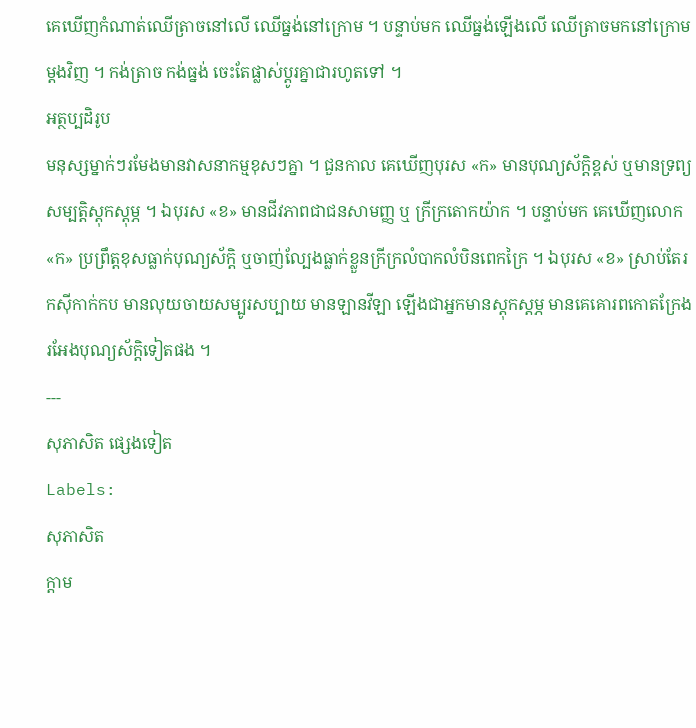គេឃើញកំណាត់ឈើត្រាចនៅលើ ឈើធ្នង់នៅក្រោម ។ បន្ទាប់មក ឈើធ្នង់ឡើងលើ ឈើត្រាចមកនៅក្រោមម្ដងវិញ ។ កង់ត្រាច កង់ធ្នង់ ចេះតែផ្លាស់ប្ដូរគ្នាជារហូតទៅ ។
អត្ថប្បដិរូប
មនុស្សម្នាក់ៗរមែងមានវាសនាកម្មខុសៗគ្នា ។ ជួនកាល គេឃើញបុរស «ក» មានបុណ្យស័ក្តិខ្ពស់ ឬមានទ្រព្យសម្បត្តិស្ដុកស្ដុម្ភ ។ ឯបុរស «ខ» មានជីវភាពជាជនសាមញ្ញ ឬ ក្រីក្រតោកយ៉ាក ។ បន្ទាប់មក គេឃើញលោក «ក» ប្រព្រឹត្តខុសធ្លាក់បុណ្យស័ក្តិ ឬចាញ់ល្បែងធ្លាក់ខ្លួនក្រីក្រលំបាកលំបិនពេកក្រៃ ។ ឯបុរស «ខ» ស្រាប់តែរកស៊ីកាក់កប មានលុយចាយសម្បូរសប្បាយ មានឡានវីឡា ឡើងជាអ្នកមានស្ដុកស្ដម្ភ មានគេគោរពកោតក្រែងរអែងបុណ្យស័ក្តិទៀតផង ។
---
សុភាសិត ផ្សេងទៀត
Labels:
សុភាសិត
ក្ដាម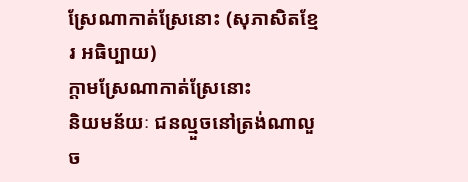ស្រែណាកាត់ស្រែនោះ (សុភាសិតខ្មែរ អធិប្បាយ)
ក្ដាមស្រែណាកាត់ស្រែនោះ
និយមន័យៈ ជនល្មួចនៅត្រង់ណាលួច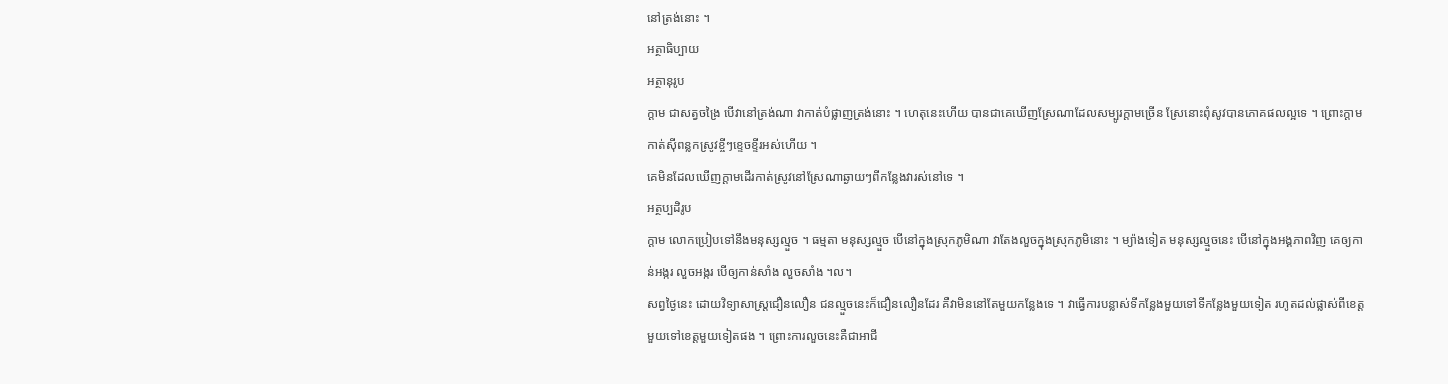នៅត្រង់នោះ ។
អត្ថាធិប្បាយ
អត្ថានុរូប
ក្ដាម ជាសត្វចង្រៃ បើវានៅត្រង់ណា វាកាត់បំផ្លាញត្រង់នោះ ។ ហេតុនេះហើយ បានជាគេឃើញស្រែណាដែលសម្បូរក្ដាមច្រើន ស្រែនោះពុំសូវបានភោគផលល្អទេ ។ ព្រោះក្ដាមកាត់ស៊ីពន្លកស្រូវខ្ចីៗខ្ទេចខ្ទីរអស់ហើយ ។
គេមិនដែលឃើញក្ដាមដើរកាត់ស្រូវនៅស្រែណាឆ្ងាយៗពីកន្លែងវារស់នៅទេ ។
អត្ថប្បដិរូប
ក្ដាម លោកប្រៀបទៅនឹងមនុស្សល្មួច ។ ធម្មតា មនុស្សល្មួច បើនៅក្នុងស្រុកភូមិណា វាតែងលួចក្នុងស្រុកភូមិនោះ ។ ម្យ៉ាងទៀត មនុស្សល្មួចនេះ បើនៅក្នុងអង្គភាពវិញ គេឲ្យកាន់អង្ករ លួចអង្ករ បើឲ្យកាន់សាំង លួចសាំង ។ល។
សព្វថ្ងៃនេះ ដោយវិទ្យាសាស្ត្រជឿនលឿន ជនល្មួចនេះក៏ជឿនលឿនដែរ គឺវាមិននៅតែមួយកន្លែងទេ ។ វាធ្វើការបន្លាស់ទីកន្លែងមួយទៅទីកន្លែងមួយទៀត រហូតដល់ផ្លាស់ពីខេត្តមួយទៅខេត្តមួយទៀតផង ។ ព្រោះការលួចនេះគឺជាអាជី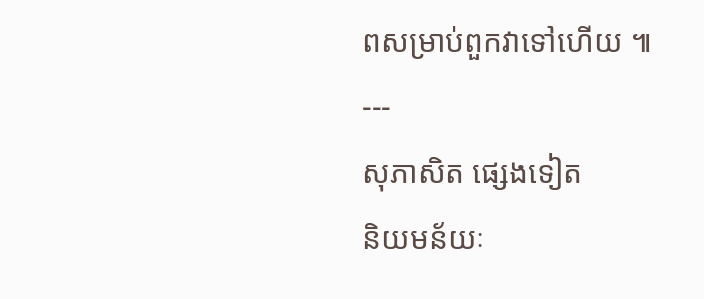ពសម្រាប់ពួកវាទៅហើយ ៕
---
សុភាសិត ផ្សេងទៀត
និយមន័យៈ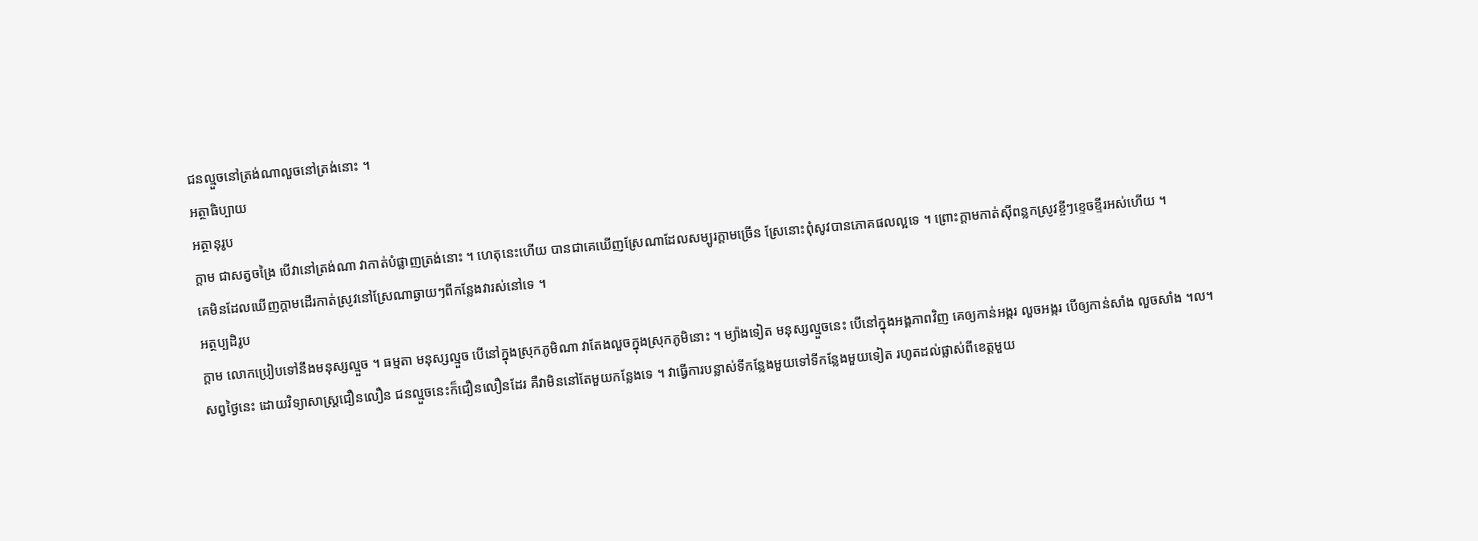ជនល្មួចនៅត្រង់ណាលួចនៅត្រង់នោះ ។
អត្ថាធិប្បាយ
អត្ថានុរូប
ក្ដាម ជាសត្វចង្រៃ បើវានៅត្រង់ណា វាកាត់បំផ្លាញត្រង់នោះ ។ ហេតុនេះហើយ បានជាគេឃើញស្រែណាដែលសម្បូរក្ដាមច្រើន ស្រែនោះពុំសូវបានភោគផលល្អទេ ។ ព្រោះក្ដាមកាត់ស៊ីពន្លកស្រូវខ្ចីៗខ្ទេចខ្ទីរអស់ហើយ ។
គេមិនដែលឃើញក្ដាមដើរកាត់ស្រូវនៅស្រែណាឆ្ងាយៗពីកន្លែងវារស់នៅទេ ។
អត្ថប្បដិរូប
ក្ដាម លោកប្រៀបទៅនឹងមនុស្សល្មួច ។ ធម្មតា មនុស្សល្មួច បើនៅក្នុងស្រុកភូមិណា វាតែងលួចក្នុងស្រុកភូមិនោះ ។ ម្យ៉ាងទៀត មនុស្សល្មួចនេះ បើនៅក្នុងអង្គភាពវិញ គេឲ្យកាន់អង្ករ លួចអង្ករ បើឲ្យកាន់សាំង លួចសាំង ។ល។
សព្វថ្ងៃនេះ ដោយវិទ្យាសាស្ត្រជឿនលឿន ជនល្មួចនេះក៏ជឿនលឿនដែរ គឺវាមិននៅតែមួយកន្លែងទេ ។ វាធ្វើការបន្លាស់ទីកន្លែងមួយទៅទីកន្លែងមួយទៀត រហូតដល់ផ្លាស់ពីខេត្តមួយ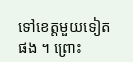ទៅខេត្តមួយទៀតផង ។ ព្រោះ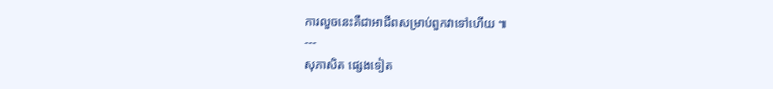ការលួចនេះគឺជាអាជីពសម្រាប់ពួកវាទៅហើយ ៕
---
សុភាសិត ផ្សេងទៀត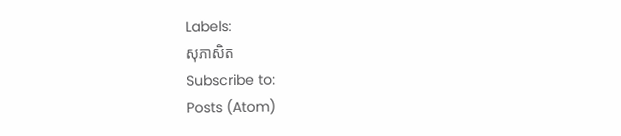Labels:
សុភាសិត
Subscribe to:
Posts (Atom)